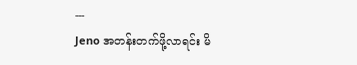---
Jeno အတန်းတက်ဖို့လာရင်း မိ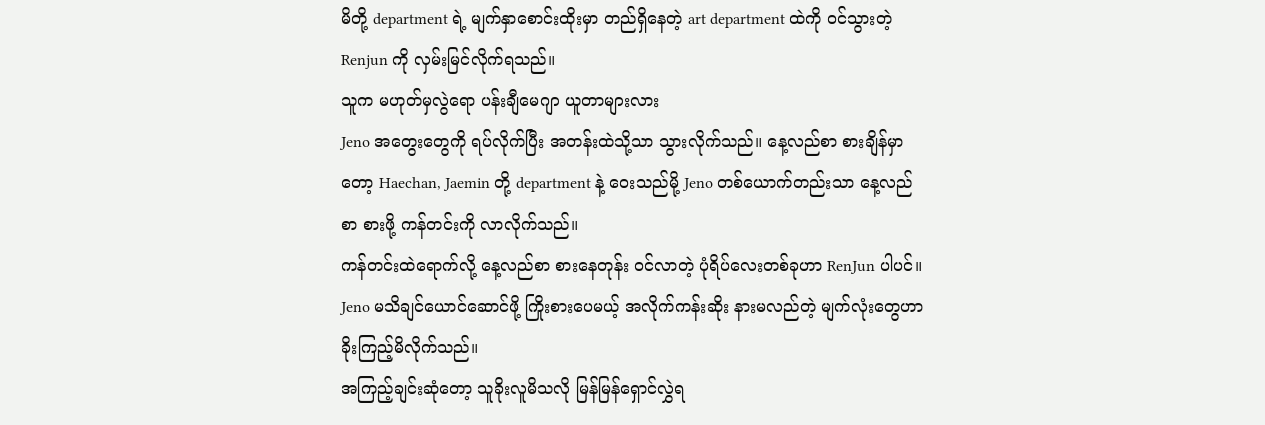မိတို့ department ရဲ့ မျက်နှာစောင်းထိုးမှာ တည်ရှိနေတဲ့ art department ထဲကို ဝင်သွားတဲ့ Renjun ကို လှမ်းမြင်လိုက်ရသည်။
သူက မဟုတ်မှလွဲရော ပန်းချီမေဂျာ ယူတာများလား
Jeno အတွေးတွေကို ရပ်လိုက်ပြီး အတန်းထဲသို့သာ သွားလိုက်သည်။ နေ့လည်စာ စားချိန်မှာတော့ Haechan, Jaemin တို့ department နဲ့ ဝေးသည်မို့ Jeno တစ်ယောက်တည်းသာ နေ့လည်စာ စားဖို့ ကန်တင်းကို လာလိုက်သည်။
ကန်တင်းထဲရောက်လို့ နေ့လည်စာ စားနေတုန်း ဝင်လာတဲ့ ပုံရိပ်လေးတစ်ခုဟာ RenJun ပါပင်။ Jeno မသိချင်ယောင်ဆောင်ဖို့ ကြိုးစားပေမယ့် အလိုက်ကန်းဆိုး နားမလည်တဲ့ မျက်လုံးတွေဟာ ခိုးကြည့်မိလိုက်သည်။
အကြည့်ချင်းဆုံတော့ သူခိုးလူမိသလို မြန်မြန်ရှောင်လွှဲရ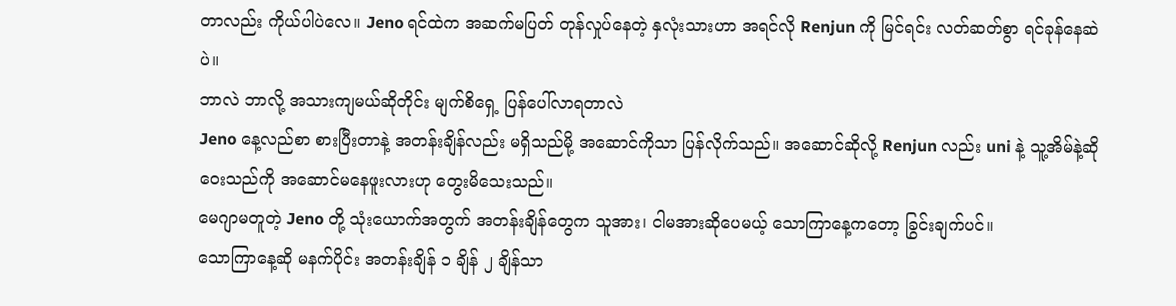တာလည်း ကိုယ်ပါပဲလေ။ Jeno ရင်ထဲက အဆက်မပြတ် တုန်လှုပ်နေတဲ့ နှလုံးသားဟာ အရင်လို Renjun ကို မြင်ရင်း လတ်ဆတ်စွာ ရင်ခုန်နေဆဲပဲ။
ဘာလဲ ဘာလို့ အသားကျမယ်ဆိုတိုင်း မျက်စိရှေ့ ပြန်ပေါ်လာရတာလဲ
Jeno နေ့လည်စာ စားပြီးတာနဲ့ အတန်းချိန်လည်း မရှိသည်မို့ အဆောင်ကိုသာ ပြန်လိုက်သည်။ အဆောင်ဆိုလို့ Renjun လည်း uni နဲ့ သူ့အိမ်နဲ့ဆို ဝေးသည်ကို အဆောင်မနေဖူးလားဟု တွေးမိသေးသည်။
မေဂျာမတူတဲ့ Jeno တို့ သုံးယောက်အတွက် အတန်းချိန်တွေက သူအား၊ ငါမအားဆိုပေမယ့် သောကြာနေ့ကတော့ ခြွင်းချက်ပင်။
သောကြာနေ့ဆို မနက်ပိုင်း အတန်းချိန် ၁ ချိန် ၂ ချိန်သာ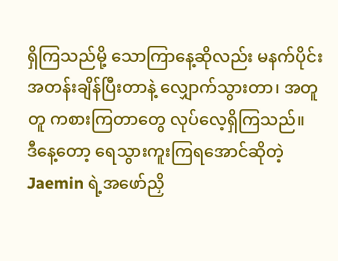ရှိကြသည်မို့ သောကြာနေ့ဆိုလည်း မနက်ပိုင်း အတန်းချိန်ပြီးတာနဲ့ လျှောက်သွားတာ၊ အတူတူ ကစားကြတာတွေ လုပ်လေ့ရှိကြသည်။
ဒီနေ့တော့ ရေသွားကူးကြရအောင်ဆိုတဲ့ Jaemin ရဲ့အဖော်ညှိ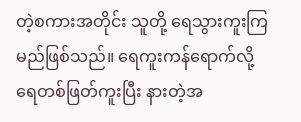တဲ့စကားအတိုင်း သူတို့ ရေသွားကူးကြမည်ဖြစ်သည်။ ရေကူးကန်ရောက်လို့ ရေတစ်ဖြတ်ကူးပြီး နားတဲ့အ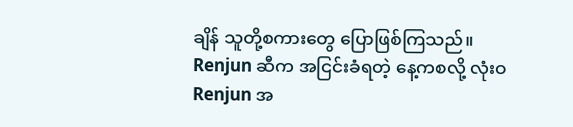ချိန် သူတို့စကားတွေ ပြောဖြစ်ကြသည်။
Renjun ဆီက အငြင်းခံရတဲ့ နေ့ကစလို့ လုံးဝ Renjun အ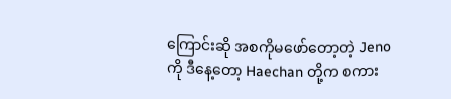ကြောင်းဆို အစကိုမဖော်တော့တဲ့ Jeno ကို ဒီနေ့တော့ Haechan တို့က စကား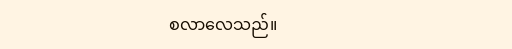စလာလေသည်။